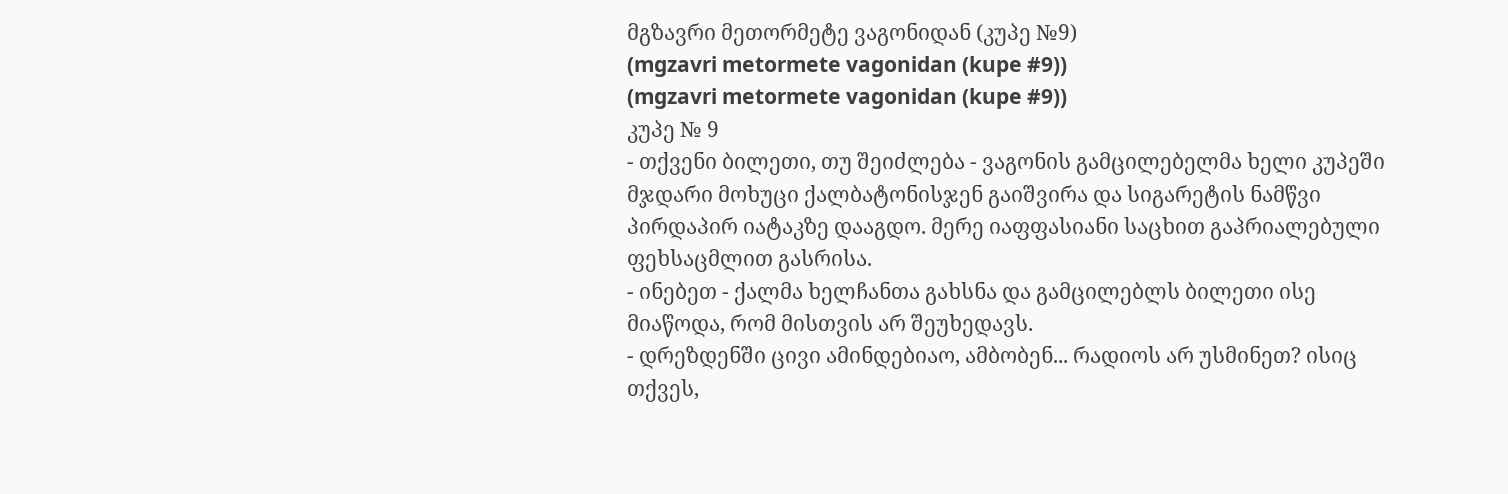მგზავრი მეთორმეტე ვაგონიდან (კუპე №9)
(mgzavri metormete vagonidan (kupe #9))
(mgzavri metormete vagonidan (kupe #9))
კუპე № 9
- თქვენი ბილეთი, თუ შეიძლება - ვაგონის გამცილებელმა ხელი კუპეში მჯდარი მოხუცი ქალბატონისჯენ გაიშვირა და სიგარეტის ნამწვი პირდაპირ იატაკზე დააგდო. მერე იაფფასიანი საცხით გაპრიალებული ფეხსაცმლით გასრისა.
- ინებეთ - ქალმა ხელჩანთა გახსნა და გამცილებლს ბილეთი ისე მიაწოდა, რომ მისთვის არ შეუხედავს.
- დრეზდენში ცივი ამინდებიაო, ამბობენ... რადიოს არ უსმინეთ? ისიც თქვეს,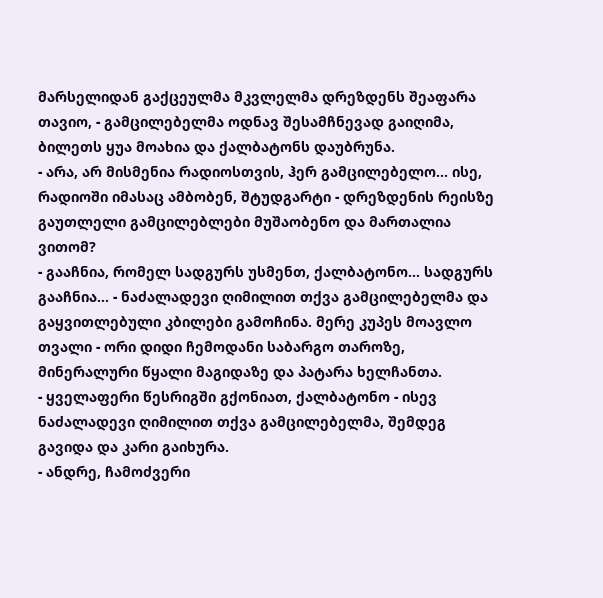მარსელიდან გაქცეულმა მკვლელმა დრეზდენს შეაფარა თავიო, - გამცილებელმა ოდნავ შესამჩნევად გაიღიმა, ბილეთს ყუა მოახია და ქალბატონს დაუბრუნა.
- არა, არ მისმენია რადიოსთვის, ჰერ გამცილებელო... ისე, რადიოში იმასაც ამბობენ, შტუდგარტი - დრეზდენის რეისზე გაუთლელი გამცილებლები მუშაობენო და მართალია ვითომ?
- გააჩნია, რომელ სადგურს უსმენთ, ქალბატონო... სადგურს გააჩნია... - ნაძალადევი ღიმილით თქვა გამცილებელმა და გაყვითლებული კბილები გამოჩინა. მერე კუპეს მოავლო თვალი - ორი დიდი ჩემოდანი საბარგო თაროზე, მინერალური წყალი მაგიდაზე და პატარა ხელჩანთა.
- ყველაფერი წესრიგში გქონიათ, ქალბატონო - ისევ ნაძალადევი ღიმილით თქვა გამცილებელმა, შემდეგ გავიდა და კარი გაიხურა.
- ანდრე, ჩამოძვერი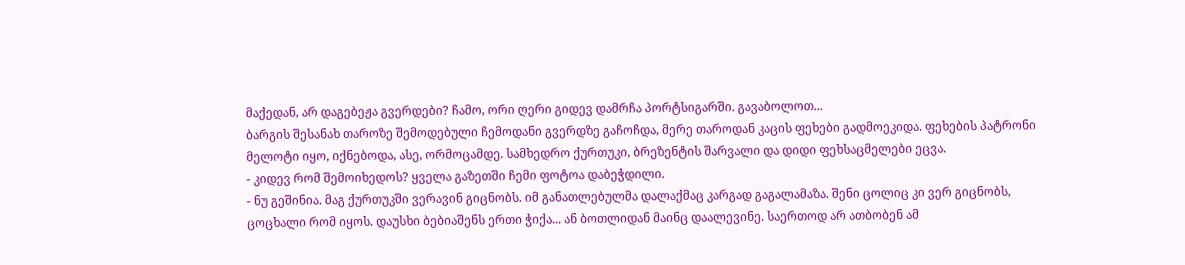მაქედან, არ დაგებეჟა გვერდები? ჩამო, ორი ღერი გიდევ დამრჩა პორტსიგარში. გავაბოლოთ...
ბარგის შესანახ თაროზე შემოდებული ჩემოდანი გვერდზე გაჩოჩდა, მერე თაროდან კაცის ფეხები გადმოეკიდა. ფეხების პატრონი მელოტი იყო, იქნებოდა, ასე, ორმოცამდე. სამხედრო ქურთუკი, ბრეზენტის შარვალი და დიდი ფეხსაცმელები ეცვა.
- კიდევ რომ შემოიხედოს? ყველა გაზეთში ჩემი ფოტოა დაბეჭდილი.
- ნუ გეშინია. მაგ ქურთუკში ვერავინ გიცნობს. იმ განათლებულმა დალაქმაც კარგად გაგალამაზა. შენი ცოლიც კი ვერ გიცნობს, ცოცხალი რომ იყოს. დაუსხი ბებიაშენს ერთი ჭიქა... ან ბოთლიდან მაინც დაალევინე. საერთოდ არ ათბობენ ამ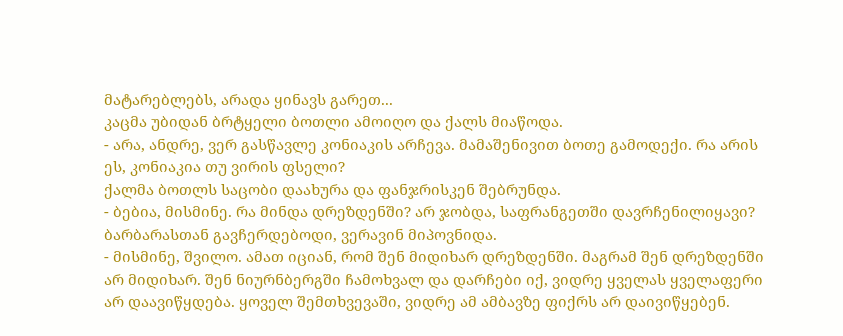მატარებლებს, არადა ყინავს გარეთ...
კაცმა უბიდან ბრტყელი ბოთლი ამოიღო და ქალს მიაწოდა.
- არა, ანდრე, ვერ გასწავლე კონიაკის არჩევა. მამაშენივით ბოთე გამოდექი. რა არის ეს, კონიაკია თუ ვირის ფსელი?
ქალმა ბოთლს საცობი დაახურა და ფანჯრისკენ შებრუნდა.
- ბებია, მისმინე. რა მინდა დრეზდენში? არ ჯობდა, საფრანგეთში დავრჩენილიყავი? ბარბარასთან გავჩერდებოდი, ვერავინ მიპოვნიდა.
- მისმინე, შვილო. ამათ იციან, რომ შენ მიდიხარ დრეზდენში. მაგრამ შენ დრეზდენში არ მიდიხარ. შენ ნიურნბერგში ჩამოხვალ და დარჩები იქ, ვიდრე ყველას ყველაფერი არ დაავიწყდება. ყოველ შემთხვევაში, ვიდრე ამ ამბავზე ფიქრს არ დაივიწყებენ.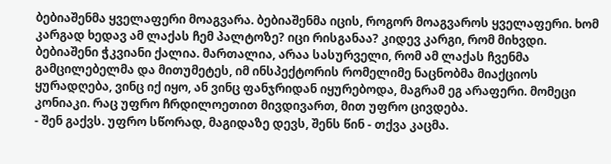ბებიაშენმა ყველაფერი მოაგვარა. ბებიაშენმა იცის, როგორ მოაგვაროს ყველაფერი. ხომ კარგად ხედავ ამ ლაქას ჩემ პალტოზე? იცი რისგანაა? კიდევ კარგი, რომ მიხვდი. ბებიაშენი ჭკვიანი ქალია. მართალია, არაა სასურველი, რომ ამ ლაქას ჩვენმა გამცილებელმა და მითუმეტეს, იმ ინსპექტორის რომელიმე ნაცნობმა მიაქციოს ყურადღება, ვინც იქ იყო, ან ვინც ფანჯრიდან იყურებოდა, მაგრამ ეგ არაფერი. მომეცი კონიაკი. რაც უფრო ჩრდილოეთით მივდივართ, მით უფრო ცივდება.
- შენ გაქვს. უფრო სწორად, მაგიდაზე დევს, შენს წინ - თქვა კაცმა.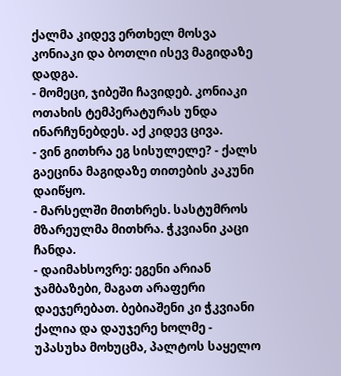ქალმა კიდევ ერთხელ მოსვა კონიაკი და ბოთლი ისევ მაგიდაზე დადგა.
- მომეცი, ჯიბეში ჩავიდებ. კონიაკი ოთახის ტემპერატურას უნდა ინარჩუნებდეს. აქ კიდევ ცივა.
- ვინ გითხრა ეგ სისულელე? - ქალს გაეცინა მაგიდაზე თითების კაკუნი დაიწყო.
- მარსელში მითხრეს. სასტუმროს მზარეულმა მითხრა. ჭკვიანი კაცი ჩანდა.
- დაიმახსოვრე: ეგენი არიან ჯამბაზები, მაგათ არაფერი დაეჯერებათ. ბებიაშენი კი ჭკვიანი ქალია და დაუჯერე ხოლმე - უპასუხა მოხუცმა, პალტოს საყელო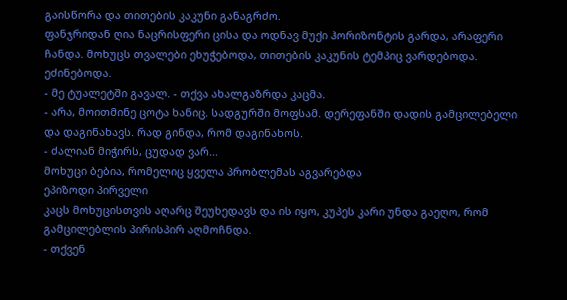გაისწორა და თითების კაკუნი განაგრძო.
ფანჯრიდან ღია ნაცრისფერი ცისა და ოდნავ მუქი ჰორიზონტის გარდა, არაფერი ჩანდა. მოხუცს თვალები ეხუჭებოდა, თითების კაკუნის ტემპიც ვარდებოდა. ეძინებოდა.
- მე ტუალეტში გავალ. - თქვა ახალგაზრდა კაცმა.
- არა, მოითმინე ცოტა ხანიც. სადგურში მოფსამ. დერეფანში დადის გამცილებელი და დაგინახავს. რად გინდა, რომ დაგინახოს.
- ძალიან მიჭირს, ცუდად ვარ...
მოხუცი ბებია, რომელიც ყველა პრობლემას აგვარებდა
ეპიზოდი პირველი
კაცს მოხუცისთვის აღარც შეუხედავს და ის იყო, კუპეს კარი უნდა გაეღო, რომ გამცილებლის პირისპირ აღმოჩნდა.
- თქვენ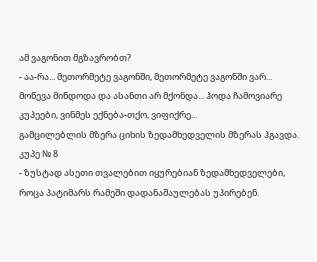ამ ვაგონით მგზავრობთ?
- აა-რა... მეთორმეტე ვაგონში, მეთორმეტე ვაგონში ვარ... მოწევა მინდოდა და ასანთი არ მქონდა... ჰოდა ჩამოვიარე კუპეები, ვინმეს ექნება-თქო, ვიფიქრე...
გამცილებლის მზერა ციხის ზედამხედველის მზერას ჰგავდა.
კუპე № 8
- ზუსტად ასეთი თვალებით იყურებიან ზედამხედველები, როცა პატიმარს რამეში დადანაშაულებას უპირებენ.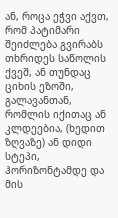ან, როცა ეჭვი აქვთ, რომ პატიმარი შეიძლება გვირაბს თხრიდეს საწოლის ქვეშ, ან თუნდაც ციხის ეზოში, გალავანთან, რომლის იქითაც ან კლდეებია, (ხედით ზღვაზე) ან დიდი სტეპი, ჰორიზონტამდე და მის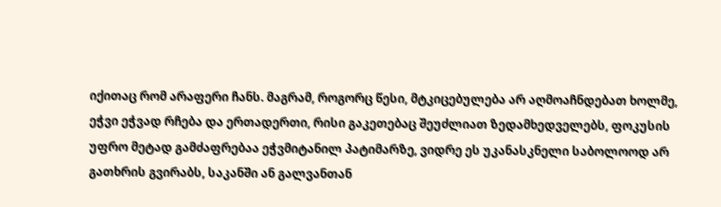იქითაც რომ არაფერი ჩანს. მაგრამ, როგორც წესი, მტკიცებულება არ აღმოაჩნდებათ ხოლმე, ეჭვი ეჭვად რჩება და ერთადერთი, რისი გაკეთებაც შეუძლიათ ზედამხედველებს, ფოკუსის უფრო მეტად გამძაფრებაა ეჭვმიტანილ პატიმარზე, ვიდრე ეს უკანასკნელი საბოლოოდ არ გათხრის გვირაბს, საკანში ან გალვანთან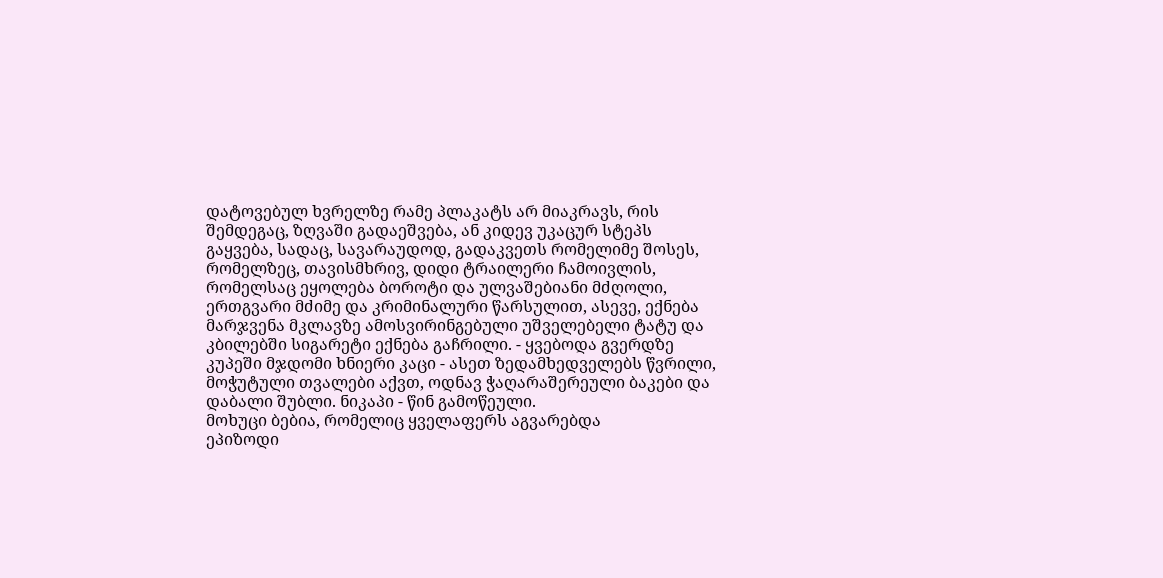დატოვებულ ხვრელზე რამე პლაკატს არ მიაკრავს, რის შემდეგაც, ზღვაში გადაეშვება, ან კიდევ უკაცურ სტეპს გაყვება, სადაც, სავარაუდოდ, გადაკვეთს რომელიმე შოსეს, რომელზეც, თავისმხრივ, დიდი ტრაილერი ჩამოივლის, რომელსაც ეყოლება ბოროტი და ულვაშებიანი მძღოლი, ერთგვარი მძიმე და კრიმინალური წარსულით, ასევე, ექნება მარჯვენა მკლავზე ამოსვირინგებული უშველებელი ტატუ და კბილებში სიგარეტი ექნება გაჩრილი. - ყვებოდა გვერდზე კუპეში მჯდომი ხნიერი კაცი - ასეთ ზედამხედველებს წვრილი, მოჭუტული თვალები აქვთ, ოდნავ ჭაღარაშერეული ბაკები და დაბალი შუბლი. ნიკაპი - წინ გამოწეული.
მოხუცი ბებია, რომელიც ყველაფერს აგვარებდა
ეპიზოდი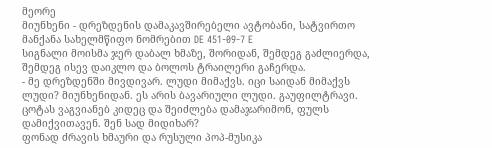მეორე
მიუნხენი - დრეზდენის დამაკავშირებელი ავტობანი, სატვირთო მანქანა სახელმწიფო ნომრებით DE 451-09-7 E
სიგნალი მოისმა ჯერ დაბალ ხმაზე, შორიდან, შემდეგ გაძლიერდა, შემდეგ ისევ დაიკლო და ბოლოს ტრაილერი გაჩერდა.
- მე დრეზდენში მივდივარ. ლუდი მიმაქვს. იცი საიდან მიმაქვს ლუდი? მიუნხენიდან. ეს არის ბავარიული ლუდი. გაუფილტრავი. ცოტას ვაგვიანებ კიდეც და შეიძლება დამაჯარიმონ, ფულს დამიქვითავენ. შენ სად მიდიხარ?
ფონად ძრავის ხმაური და რუსული პოპ-მუსიკა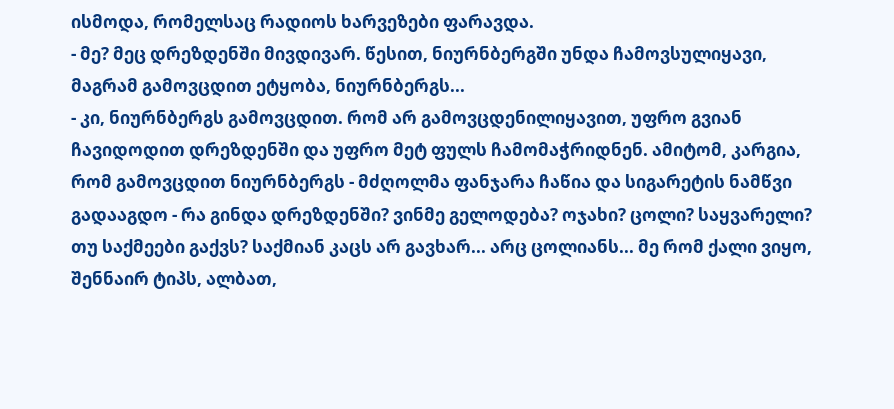ისმოდა, რომელსაც რადიოს ხარვეზები ფარავდა.
- მე? მეც დრეზდენში მივდივარ. წესით, ნიურნბერგში უნდა ჩამოვსულიყავი, მაგრამ გამოვცდით ეტყობა, ნიურნბერგს...
- კი, ნიურნბერგს გამოვცდით. რომ არ გამოვცდენილიყავით, უფრო გვიან ჩავიდოდით დრეზდენში და უფრო მეტ ფულს ჩამომაჭრიდნენ. ამიტომ, კარგია, რომ გამოვცდით ნიურნბერგს - მძღოლმა ფანჯარა ჩაწია და სიგარეტის ნამწვი გადააგდო - რა გინდა დრეზდენში? ვინმე გელოდება? ოჯახი? ცოლი? საყვარელი?
თუ საქმეები გაქვს? საქმიან კაცს არ გავხარ... არც ცოლიანს... მე რომ ქალი ვიყო, შენნაირ ტიპს, ალბათ,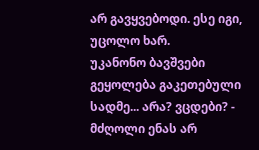არ გავყვებოდი. ესე იგი, უცოლო ხარ.
უკანონო ბავშვები გეყოლება გაკეთებული სადმე... არა? ვცდები? - მძღოლი ენას არ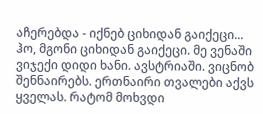აჩერებდა - იქნებ ციხიდან გაიქეცი... ჰო, მგონი ციხიდან გაიქეცი. მე ვენაში ვიჯექი დიდი ხანი. ავსტრიაში. ვიცნობ შენნაირებს. ერთნაირი თვალები აქვს ყველას. რატომ მოხვდი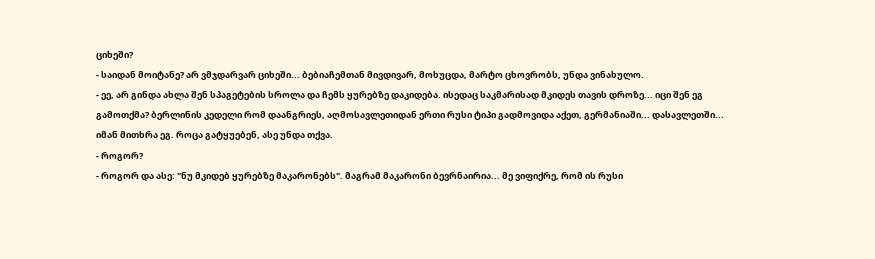ციხეში?
- საიდან მოიტანე? არ ვმჯდარვარ ციხეში... ბებიაჩემთან მივდივარ, მოხუცდა, მარტო ცხოვრობს, უნდა ვინახულო.
- ეე, არ გინდა ახლა შენ სპაგეტების სროლა და ჩემს ყურებზე დაკიდება. ისედაც საკმარისად მკიდეს თავის დროზე... იცი შენ ეგ გამოთქმა? ბერლინის კედელი რომ დაანგრიეს, აღმოსავლეთიდან ერთი რუსი ტიპი გადმოვიდა აქეთ, გერმანიაში... დასავლეთში... იმან მითხრა ეგ. როცა გატყუებენ, ასე უნდა თქვა.
- როგორ?
- როგორ და ასე: "ნუ მკიდებ ყურებზე მაკარონებს". მაგრამ მაკარონი ბევრნაირია... მე ვიფიქრე, რომ ის რუსი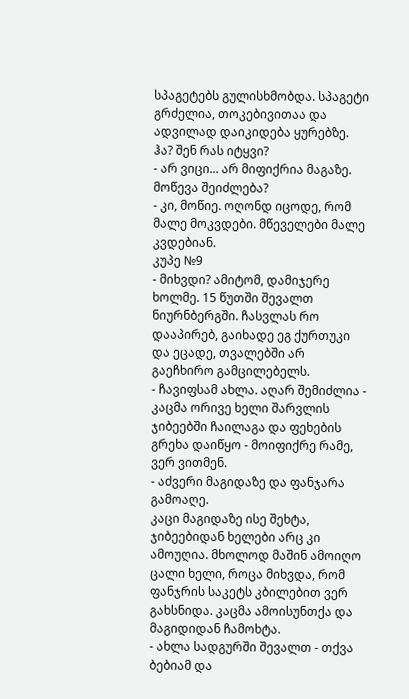სპაგეტებს გულისხმობდა. სპაგეტი გრძელია, თოკებივითაა და ადვილად დაიკიდება ყურებზე. ჰა? შენ რას იტყვი?
- არ ვიცი... არ მიფიქრია მაგაზე. მოწევა შეიძლება?
- კი, მოწიე. ოღონდ იცოდე, რომ მალე მოკვდები. მწეველები მალე კვდებიან.
კუპე №9
- მიხვდი? ამიტომ, დამიჯერე ხოლმე. 15 წუთში შევალთ ნიურნბერგში. ჩასვლას რო დააპირებ, გაიხადე ეგ ქურთუკი და ეცადე, თვალებში არ გაეჩხირო გამცილებელს.
- ჩავიფსამ ახლა. აღარ შემიძლია - კაცმა ორივე ხელი შარვლის ჯიბეებში ჩაილაგა და ფეხების გრეხა დაიწყო - მოიფიქრე რამე, ვერ ვითმენ.
- აძვერი მაგიდაზე და ფანჯარა გამოაღე.
კაცი მაგიდაზე ისე შეხტა, ჯიბეებიდან ხელები არც კი ამოუღია. მხოლოდ მაშინ ამოიღო ცალი ხელი, როცა მიხვდა, რომ ფანჯრის საკეტს კბილებით ვერ გახსნიდა. კაცმა ამოისუნთქა და მაგიდიდან ჩამოხტა.
- ახლა სადგურში შევალთ - თქვა ბებიამ და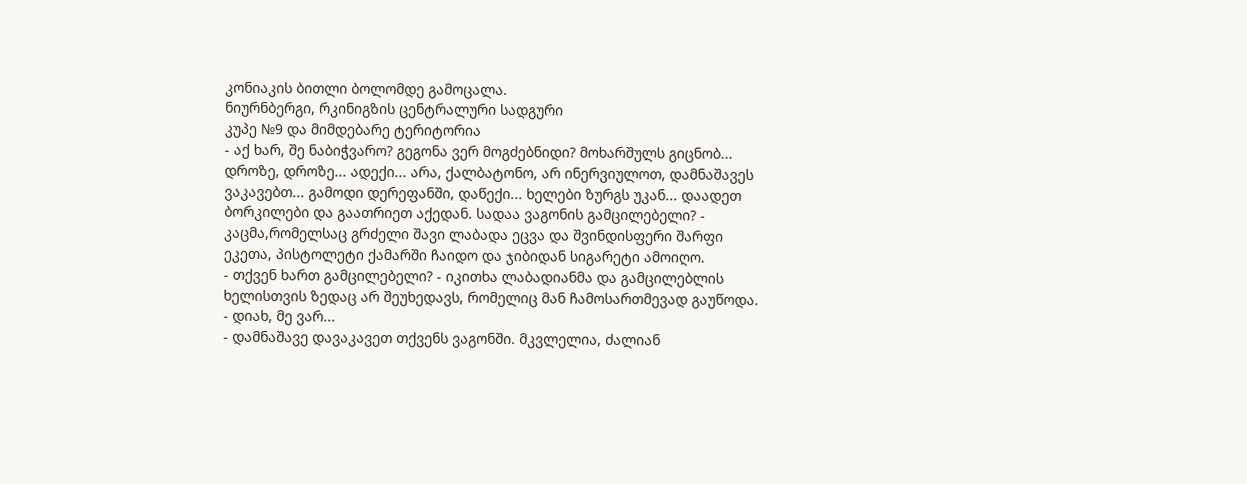კონიაკის ბითლი ბოლომდე გამოცალა.
ნიურნბერგი, რკინიგზის ცენტრალური სადგური
კუპე №9 და მიმდებარე ტერიტორია
- აქ ხარ, შე ნაბიჭვარო? გეგონა ვერ მოგძებნიდი? მოხარშულს გიცნობ... დროზე, დროზე... ადექი... არა, ქალბატონო, არ ინერვიულოთ, დამნაშავეს ვაკავებთ... გამოდი დერეფანში, დაწექი... ხელები ზურგს უკან... დაადეთ ბორკილები და გაათრიეთ აქედან. სადაა ვაგონის გამცილებელი? - კაცმა,რომელსაც გრძელი შავი ლაბადა ეცვა და შვინდისფერი შარფი ეკეთა, პისტოლეტი ქამარში ჩაიდო და ჯიბიდან სიგარეტი ამოიღო.
- თქვენ ხართ გამცილებელი? - იკითხა ლაბადიანმა და გამცილებლის ხელისთვის ზედაც არ შეუხედავს, რომელიც მან ჩამოსართმევად გაუწოდა.
- დიახ, მე ვარ...
- დამნაშავე დავაკავეთ თქვენს ვაგონში. მკვლელია, ძალიან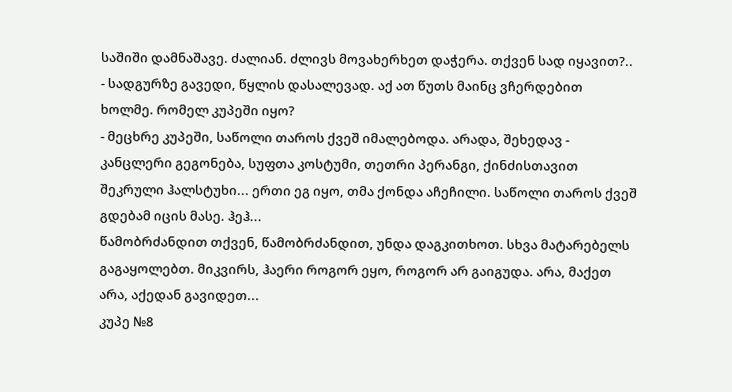საშიში დამნაშავე. ძალიან. ძლივს მოვახერხეთ დაჭერა. თქვენ სად იყავით?..
- სადგურზე გავედი, წყლის დასალევად. აქ ათ წუთს მაინც ვჩერდებით ხოლმე. რომელ კუპეში იყო?
- მეცხრე კუპეში, საწოლი თაროს ქვეშ იმალებოდა. არადა, შეხედავ - კანცლერი გეგონება, სუფთა კოსტუმი, თეთრი პერანგი, ქინძისთავით შეკრული ჰალსტუხი... ერთი ეგ იყო, თმა ქონდა აჩეჩილი. საწოლი თაროს ქვეშ გდებამ იცის მასე. ჰეჰ...
წამობრძანდით თქვენ, წამობრძანდით, უნდა დაგკითხოთ. სხვა მატარებელს გაგაყოლებთ. მიკვირს, ჰაერი როგორ ეყო, როგორ არ გაიგუდა. არა, მაქეთ არა, აქედან გავიდეთ...
კუპე №8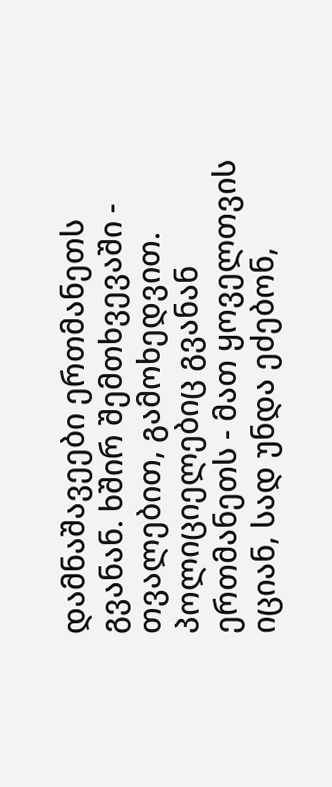დამნაშავეები ერთმანეთს გვანან. ხშირ შემთხვევაში - თვალებით, გამოხედვით. პოლიციელებიც გვანან ერთმანეთს - მათ ყოველთვის იციან, სად უნდა ეძებონ,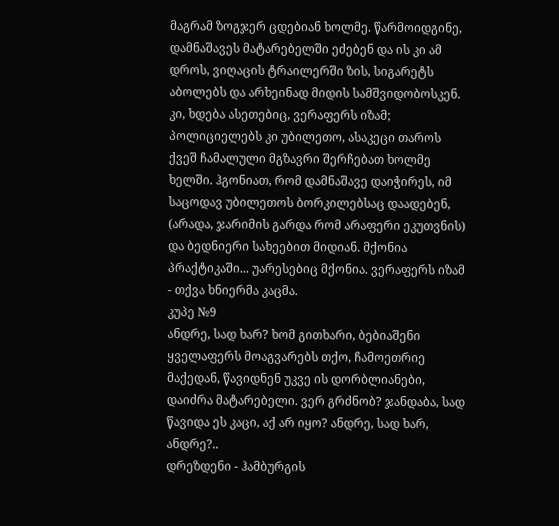მაგრამ ზოგჯერ ცდებიან ხოლმე. წარმოიდგინე, დამნაშავეს მატარებელში ეძებენ და ის კი ამ დროს, ვიღაცის ტრაილერში ზის, სიგარეტს აბოლებს და არხეინად მიდის სამშვიდობოსკენ. კი, ხდება ასეთებიც, ვერაფერს იზამ; პოლიციელებს კი უბილეთო, ასაკეცი თაროს ქვეშ ჩამალული მგზავრი შერჩებათ ხოლმე ხელში. ჰგონიათ, რომ დამნაშავე დაიჭირეს, იმ საცოდავ უბილეთოს ბორკილებსაც დაადებენ, (არადა, ჯარიმის გარდა რომ არაფერი ეკუთვნის) და ბედნიერი სახეებით მიდიან. მქონია პრაქტიკაში... უარესებიც მქონია. ვერაფერს იზამ - თქვა ხნიერმა კაცმა.
კუპე №9
ანდრე, სად ხარ? ხომ გითხარი, ბებიაშენი ყველაფერს მოაგვარებს თქო, ჩამოეთრიე მაქედან, წავიდნენ უკვე ის დორბლიანები, დაიძრა მატარებელი. ვერ გრძნობ? ჯანდაბა, სად წავიდა ეს კაცი, აქ არ იყო? ანდრე, სად ხარ, ანდრე?..
დრეზდენი - ჰამბურგის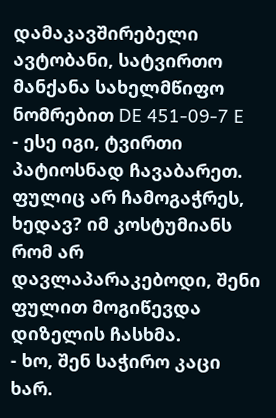დამაკავშირებელი ავტობანი, სატვირთო მანქანა სახელმწიფო ნომრებით DE 451-09-7 E
- ესე იგი, ტვირთი პატიოსნად ჩავაბარეთ. ფულიც არ ჩამოგაჭრეს, ხედავ? იმ კოსტუმიანს რომ არ დავლაპარაკებოდი, შენი ფულით მოგიწევდა დიზელის ჩასხმა.
- ხო, შენ საჭირო კაცი ხარ.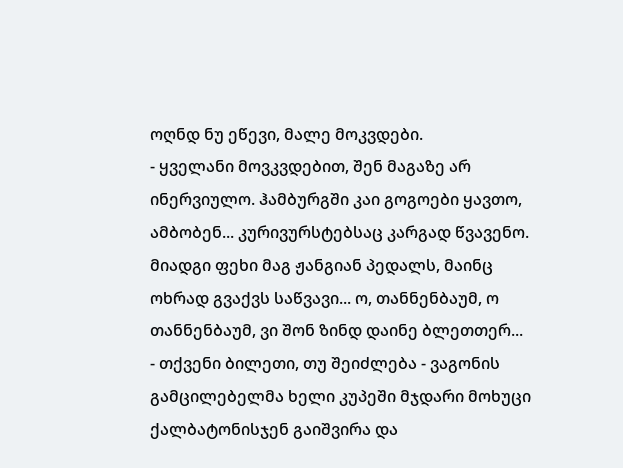ოღნდ ნუ ეწევი, მალე მოკვდები.
- ყველანი მოვკვდებით, შენ მაგაზე არ ინერვიულო. ჰამბურგში კაი გოგოები ყავთო, ამბობენ... კურივურსტებსაც კარგად წვავენო.
მიადგი ფეხი მაგ ჟანგიან პედალს, მაინც ოხრად გვაქვს საწვავი... ო, თანნენბაუმ, ო თანნენბაუმ, ვი შონ ზინდ დაინე ბლეთთერ...
- თქვენი ბილეთი, თუ შეიძლება - ვაგონის გამცილებელმა ხელი კუპეში მჯდარი მოხუცი ქალბატონისჯენ გაიშვირა და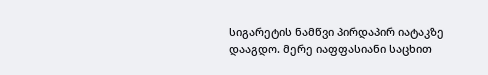სიგარეტის ნამწვი პირდაპირ იატაკზე დააგდო. მერე იაფფასიანი საცხით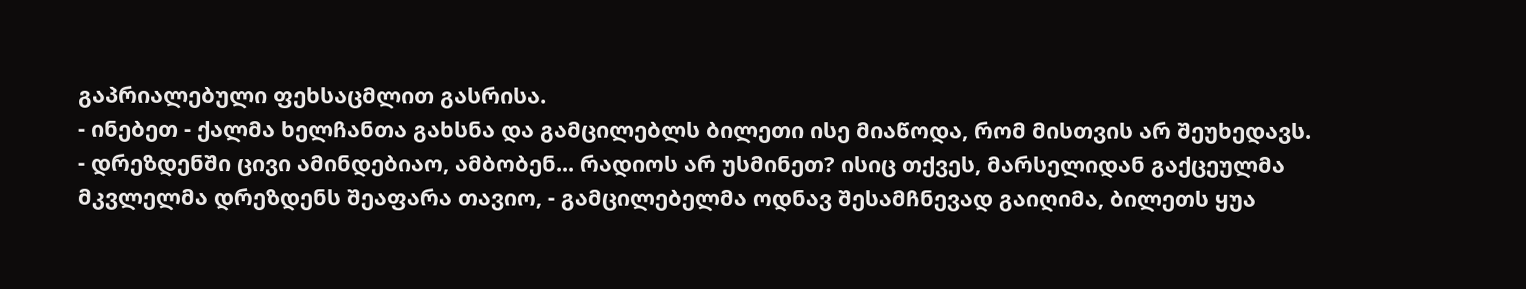გაპრიალებული ფეხსაცმლით გასრისა.
- ინებეთ - ქალმა ხელჩანთა გახსნა და გამცილებლს ბილეთი ისე მიაწოდა, რომ მისთვის არ შეუხედავს.
- დრეზდენში ცივი ამინდებიაო, ამბობენ... რადიოს არ უსმინეთ? ისიც თქვეს, მარსელიდან გაქცეულმა მკვლელმა დრეზდენს შეაფარა თავიო, - გამცილებელმა ოდნავ შესამჩნევად გაიღიმა, ბილეთს ყუა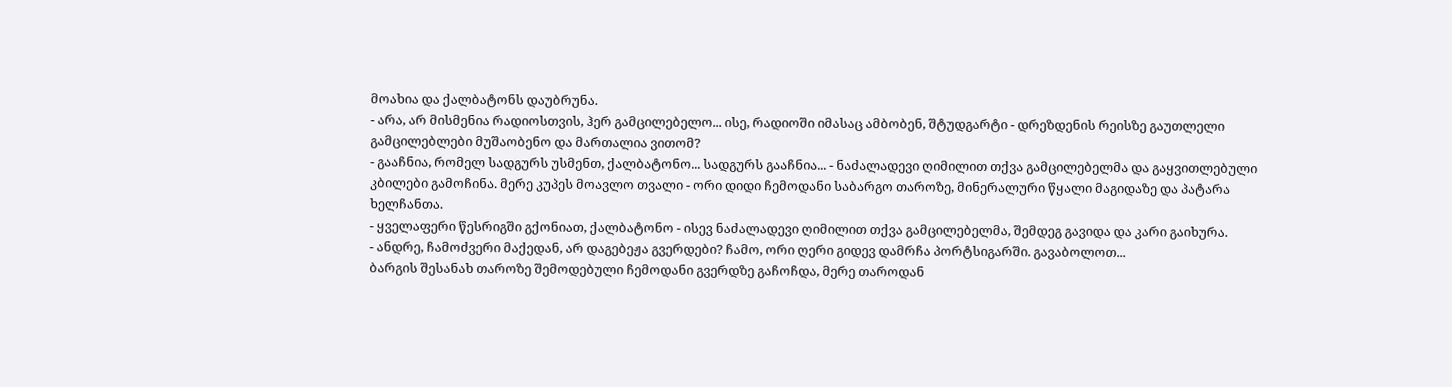მოახია და ქალბატონს დაუბრუნა.
- არა, არ მისმენია რადიოსთვის, ჰერ გამცილებელო... ისე, რადიოში იმასაც ამბობენ, შტუდგარტი - დრეზდენის რეისზე გაუთლელი გამცილებლები მუშაობენო და მართალია ვითომ?
- გააჩნია, რომელ სადგურს უსმენთ, ქალბატონო... სადგურს გააჩნია... - ნაძალადევი ღიმილით თქვა გამცილებელმა და გაყვითლებული კბილები გამოჩინა. მერე კუპეს მოავლო თვალი - ორი დიდი ჩემოდანი საბარგო თაროზე, მინერალური წყალი მაგიდაზე და პატარა ხელჩანთა.
- ყველაფერი წესრიგში გქონიათ, ქალბატონო - ისევ ნაძალადევი ღიმილით თქვა გამცილებელმა, შემდეგ გავიდა და კარი გაიხურა.
- ანდრე, ჩამოძვერი მაქედან, არ დაგებეჟა გვერდები? ჩამო, ორი ღერი გიდევ დამრჩა პორტსიგარში. გავაბოლოთ...
ბარგის შესანახ თაროზე შემოდებული ჩემოდანი გვერდზე გაჩოჩდა, მერე თაროდან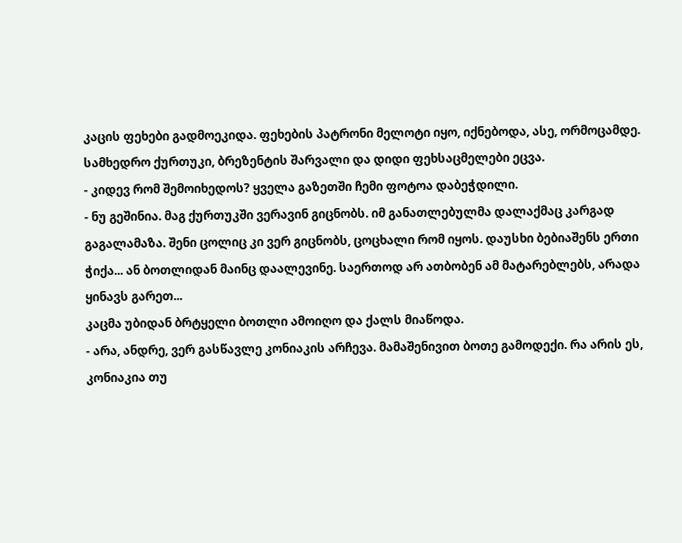კაცის ფეხები გადმოეკიდა. ფეხების პატრონი მელოტი იყო, იქნებოდა, ასე, ორმოცამდე. სამხედრო ქურთუკი, ბრეზენტის შარვალი და დიდი ფეხსაცმელები ეცვა.
- კიდევ რომ შემოიხედოს? ყველა გაზეთში ჩემი ფოტოა დაბეჭდილი.
- ნუ გეშინია. მაგ ქურთუკში ვერავინ გიცნობს. იმ განათლებულმა დალაქმაც კარგად გაგალამაზა. შენი ცოლიც კი ვერ გიცნობს, ცოცხალი რომ იყოს. დაუსხი ბებიაშენს ერთი ჭიქა... ან ბოთლიდან მაინც დაალევინე. საერთოდ არ ათბობენ ამ მატარებლებს, არადა ყინავს გარეთ...
კაცმა უბიდან ბრტყელი ბოთლი ამოიღო და ქალს მიაწოდა.
- არა, ანდრე, ვერ გასწავლე კონიაკის არჩევა. მამაშენივით ბოთე გამოდექი. რა არის ეს, კონიაკია თუ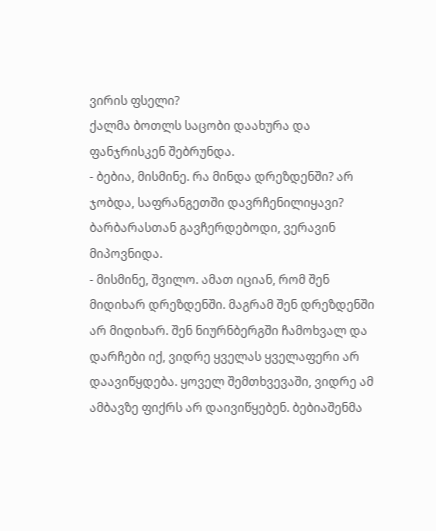ვირის ფსელი?
ქალმა ბოთლს საცობი დაახურა და ფანჯრისკენ შებრუნდა.
- ბებია, მისმინე. რა მინდა დრეზდენში? არ ჯობდა, საფრანგეთში დავრჩენილიყავი? ბარბარასთან გავჩერდებოდი, ვერავინ მიპოვნიდა.
- მისმინე, შვილო. ამათ იციან, რომ შენ მიდიხარ დრეზდენში. მაგრამ შენ დრეზდენში არ მიდიხარ. შენ ნიურნბერგში ჩამოხვალ და დარჩები იქ, ვიდრე ყველას ყველაფერი არ დაავიწყდება. ყოველ შემთხვევაში, ვიდრე ამ ამბავზე ფიქრს არ დაივიწყებენ. ბებიაშენმა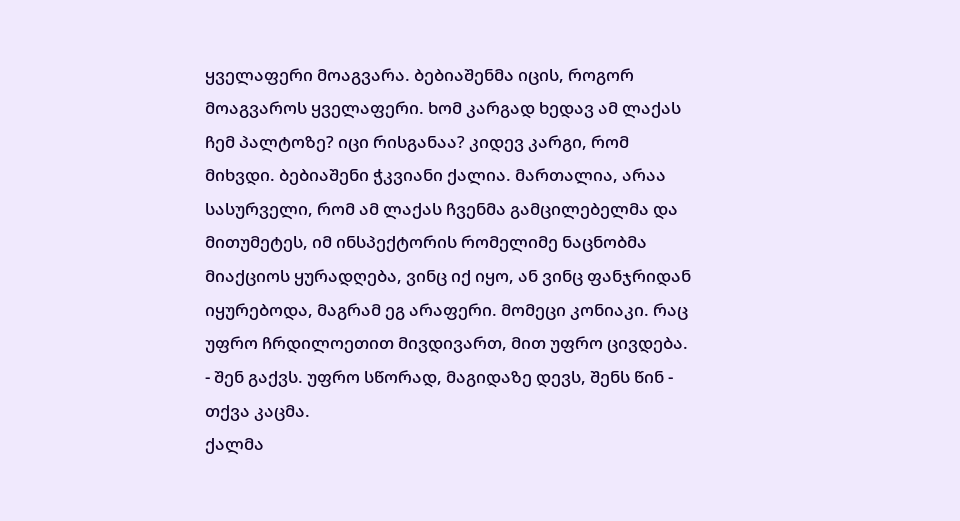ყველაფერი მოაგვარა. ბებიაშენმა იცის, როგორ მოაგვაროს ყველაფერი. ხომ კარგად ხედავ ამ ლაქას ჩემ პალტოზე? იცი რისგანაა? კიდევ კარგი, რომ მიხვდი. ბებიაშენი ჭკვიანი ქალია. მართალია, არაა სასურველი, რომ ამ ლაქას ჩვენმა გამცილებელმა და მითუმეტეს, იმ ინსპექტორის რომელიმე ნაცნობმა მიაქციოს ყურადღება, ვინც იქ იყო, ან ვინც ფანჯრიდან იყურებოდა, მაგრამ ეგ არაფერი. მომეცი კონიაკი. რაც უფრო ჩრდილოეთით მივდივართ, მით უფრო ცივდება.
- შენ გაქვს. უფრო სწორად, მაგიდაზე დევს, შენს წინ - თქვა კაცმა.
ქალმა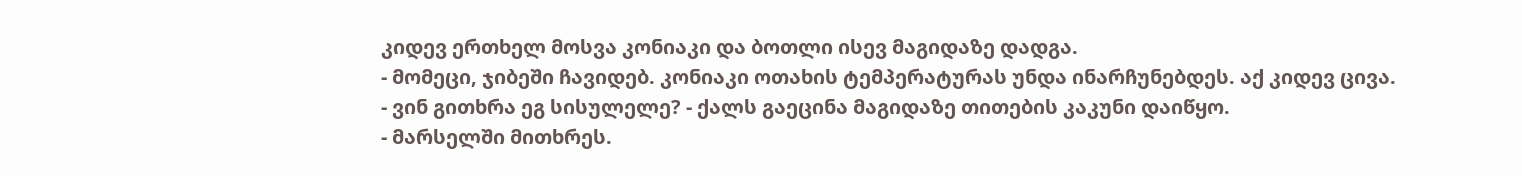კიდევ ერთხელ მოსვა კონიაკი და ბოთლი ისევ მაგიდაზე დადგა.
- მომეცი, ჯიბეში ჩავიდებ. კონიაკი ოთახის ტემპერატურას უნდა ინარჩუნებდეს. აქ კიდევ ცივა.
- ვინ გითხრა ეგ სისულელე? - ქალს გაეცინა მაგიდაზე თითების კაკუნი დაიწყო.
- მარსელში მითხრეს.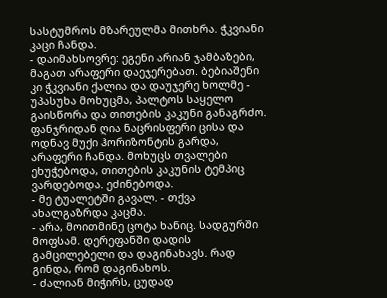სასტუმროს მზარეულმა მითხრა. ჭკვიანი კაცი ჩანდა.
- დაიმახსოვრე: ეგენი არიან ჯამბაზები, მაგათ არაფერი დაეჯერებათ. ბებიაშენი კი ჭკვიანი ქალია და დაუჯერე ხოლმე - უპასუხა მოხუცმა, პალტოს საყელო გაისწორა და თითების კაკუნი განაგრძო.
ფანჯრიდან ღია ნაცრისფერი ცისა და ოდნავ მუქი ჰორიზონტის გარდა, არაფერი ჩანდა. მოხუცს თვალები ეხუჭებოდა, თითების კაკუნის ტემპიც ვარდებოდა. ეძინებოდა.
- მე ტუალეტში გავალ. - თქვა ახალგაზრდა კაცმა.
- არა, მოითმინე ცოტა ხანიც. სადგურში მოფსამ. დერეფანში დადის გამცილებელი და დაგინახავს. რად გინდა, რომ დაგინახოს.
- ძალიან მიჭირს, ცუდად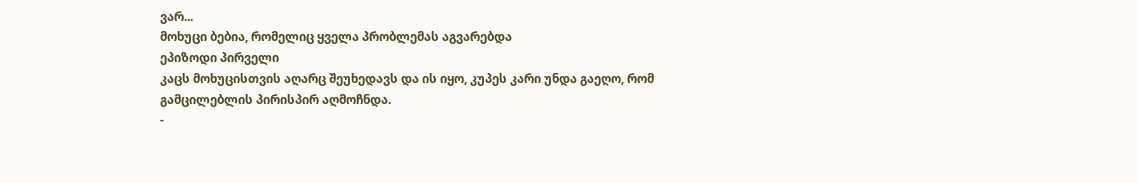ვარ...
მოხუცი ბებია, რომელიც ყველა პრობლემას აგვარებდა
ეპიზოდი პირველი
კაცს მოხუცისთვის აღარც შეუხედავს და ის იყო, კუპეს კარი უნდა გაეღო, რომ გამცილებლის პირისპირ აღმოჩნდა.
-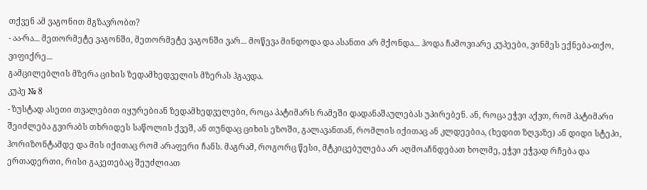თქვენ ამ ვაგონით მგზავრობთ?
- აა-რა... მეთორმეტე ვაგონში, მეთორმეტე ვაგონში ვარ... მოწევა მინდოდა და ასანთი არ მქონდა... ჰოდა ჩამოვიარე კუპეები, ვინმეს ექნება-თქო, ვიფიქრე...
გამცილებლის მზერა ციხის ზედამხედველის მზერას ჰგავდა.
კუპე № 8
- ზუსტად ასეთი თვალებით იყურებიან ზედამხედველები, როცა პატიმარს რამეში დადანაშაულებას უპირებენ. ან, როცა ეჭვი აქვთ, რომ პატიმარი შეიძლება გვირაბს თხრიდეს საწოლის ქვეშ, ან თუნდაც ციხის ეზოში, გალავანთან, რომლის იქითაც ან კლდეებია, (ხედით ზღვაზე) ან დიდი სტეპი, ჰორიზონტამდე და მის იქითაც რომ არაფერი ჩანს. მაგრამ, როგორც წესი, მტკიცებულება არ აღმოაჩნდებათ ხოლმე, ეჭვი ეჭვად რჩება და ერთადერთი, რისი გაკეთებაც შეუძლიათ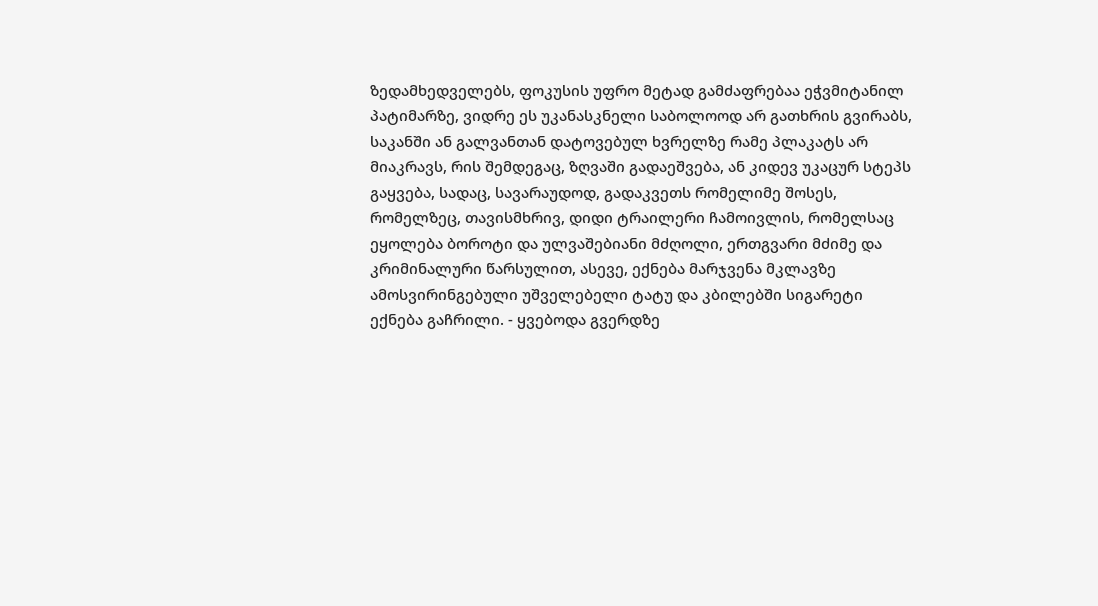ზედამხედველებს, ფოკუსის უფრო მეტად გამძაფრებაა ეჭვმიტანილ პატიმარზე, ვიდრე ეს უკანასკნელი საბოლოოდ არ გათხრის გვირაბს, საკანში ან გალვანთან დატოვებულ ხვრელზე რამე პლაკატს არ მიაკრავს, რის შემდეგაც, ზღვაში გადაეშვება, ან კიდევ უკაცურ სტეპს გაყვება, სადაც, სავარაუდოდ, გადაკვეთს რომელიმე შოსეს, რომელზეც, თავისმხრივ, დიდი ტრაილერი ჩამოივლის, რომელსაც ეყოლება ბოროტი და ულვაშებიანი მძღოლი, ერთგვარი მძიმე და კრიმინალური წარსულით, ასევე, ექნება მარჯვენა მკლავზე ამოსვირინგებული უშველებელი ტატუ და კბილებში სიგარეტი ექნება გაჩრილი. - ყვებოდა გვერდზე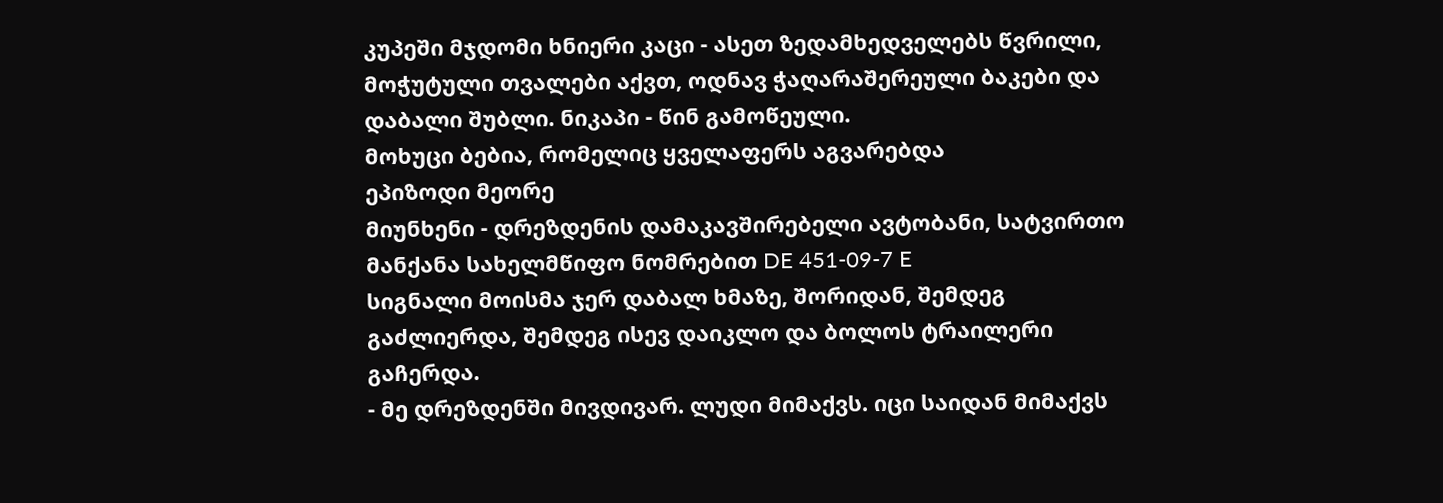კუპეში მჯდომი ხნიერი კაცი - ასეთ ზედამხედველებს წვრილი, მოჭუტული თვალები აქვთ, ოდნავ ჭაღარაშერეული ბაკები და დაბალი შუბლი. ნიკაპი - წინ გამოწეული.
მოხუცი ბებია, რომელიც ყველაფერს აგვარებდა
ეპიზოდი მეორე
მიუნხენი - დრეზდენის დამაკავშირებელი ავტობანი, სატვირთო მანქანა სახელმწიფო ნომრებით DE 451-09-7 E
სიგნალი მოისმა ჯერ დაბალ ხმაზე, შორიდან, შემდეგ გაძლიერდა, შემდეგ ისევ დაიკლო და ბოლოს ტრაილერი გაჩერდა.
- მე დრეზდენში მივდივარ. ლუდი მიმაქვს. იცი საიდან მიმაქვს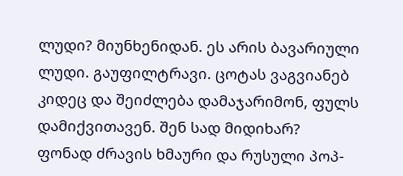ლუდი? მიუნხენიდან. ეს არის ბავარიული ლუდი. გაუფილტრავი. ცოტას ვაგვიანებ კიდეც და შეიძლება დამაჯარიმონ, ფულს დამიქვითავენ. შენ სად მიდიხარ?
ფონად ძრავის ხმაური და რუსული პოპ-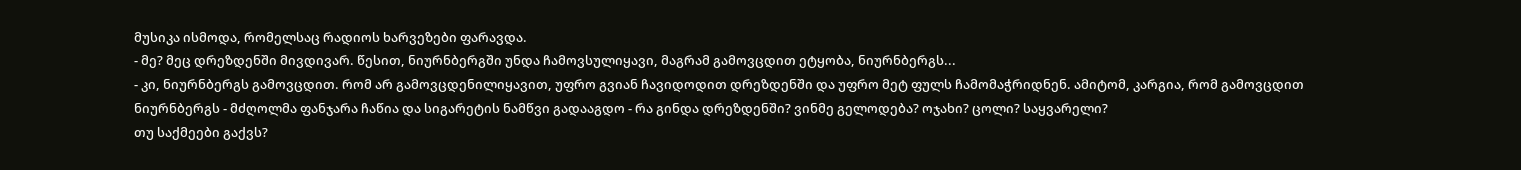მუსიკა ისმოდა, რომელსაც რადიოს ხარვეზები ფარავდა.
- მე? მეც დრეზდენში მივდივარ. წესით, ნიურნბერგში უნდა ჩამოვსულიყავი, მაგრამ გამოვცდით ეტყობა, ნიურნბერგს...
- კი, ნიურნბერგს გამოვცდით. რომ არ გამოვცდენილიყავით, უფრო გვიან ჩავიდოდით დრეზდენში და უფრო მეტ ფულს ჩამომაჭრიდნენ. ამიტომ, კარგია, რომ გამოვცდით ნიურნბერგს - მძღოლმა ფანჯარა ჩაწია და სიგარეტის ნამწვი გადააგდო - რა გინდა დრეზდენში? ვინმე გელოდება? ოჯახი? ცოლი? საყვარელი?
თუ საქმეები გაქვს?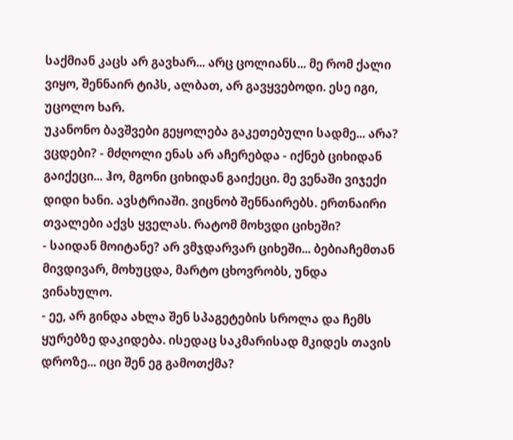საქმიან კაცს არ გავხარ... არც ცოლიანს... მე რომ ქალი ვიყო, შენნაირ ტიპს, ალბათ, არ გავყვებოდი. ესე იგი, უცოლო ხარ.
უკანონო ბავშვები გეყოლება გაკეთებული სადმე... არა? ვცდები? - მძღოლი ენას არ აჩერებდა - იქნებ ციხიდან გაიქეცი... ჰო, მგონი ციხიდან გაიქეცი. მე ვენაში ვიჯექი დიდი ხანი. ავსტრიაში. ვიცნობ შენნაირებს. ერთნაირი თვალები აქვს ყველას. რატომ მოხვდი ციხეში?
- საიდან მოიტანე? არ ვმჯდარვარ ციხეში... ბებიაჩემთან მივდივარ, მოხუცდა, მარტო ცხოვრობს, უნდა ვინახულო.
- ეე, არ გინდა ახლა შენ სპაგეტების სროლა და ჩემს ყურებზე დაკიდება. ისედაც საკმარისად მკიდეს თავის დროზე... იცი შენ ეგ გამოთქმა?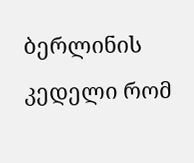ბერლინის კედელი რომ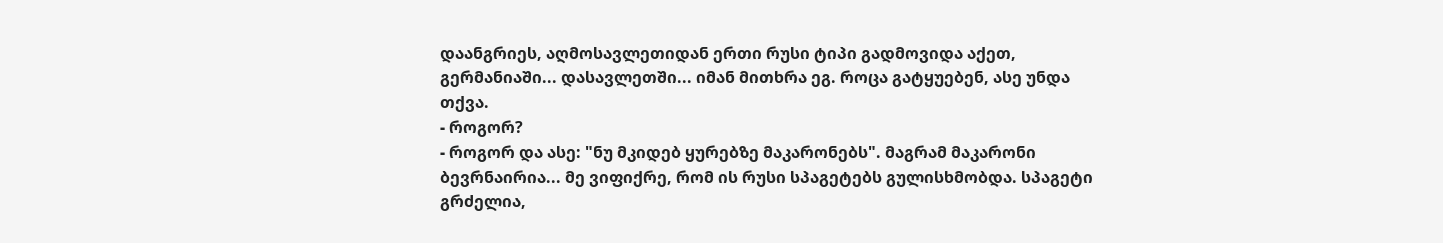დაანგრიეს, აღმოსავლეთიდან ერთი რუსი ტიპი გადმოვიდა აქეთ, გერმანიაში... დასავლეთში... იმან მითხრა ეგ. როცა გატყუებენ, ასე უნდა თქვა.
- როგორ?
- როგორ და ასე: "ნუ მკიდებ ყურებზე მაკარონებს". მაგრამ მაკარონი ბევრნაირია... მე ვიფიქრე, რომ ის რუსი სპაგეტებს გულისხმობდა. სპაგეტი გრძელია,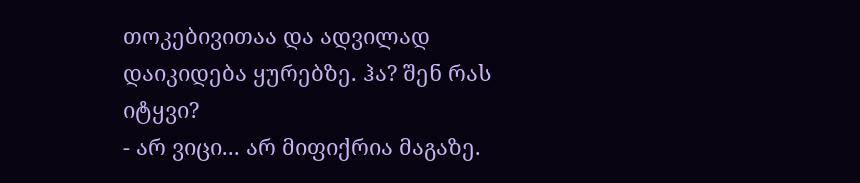თოკებივითაა და ადვილად დაიკიდება ყურებზე. ჰა? შენ რას იტყვი?
- არ ვიცი... არ მიფიქრია მაგაზე.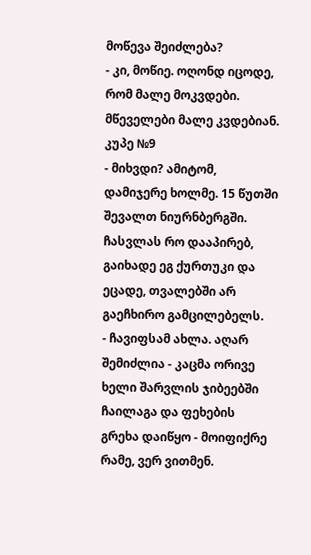მოწევა შეიძლება?
- კი, მოწიე. ოღონდ იცოდე, რომ მალე მოკვდები. მწეველები მალე კვდებიან.
კუპე №9
- მიხვდი? ამიტომ, დამიჯერე ხოლმე. 15 წუთში შევალთ ნიურნბერგში. ჩასვლას რო დააპირებ, გაიხადე ეგ ქურთუკი და ეცადე, თვალებში არ გაეჩხირო გამცილებელს.
- ჩავიფსამ ახლა. აღარ შემიძლია - კაცმა ორივე ხელი შარვლის ჯიბეებში ჩაილაგა და ფეხების გრეხა დაიწყო - მოიფიქრე რამე, ვერ ვითმენ.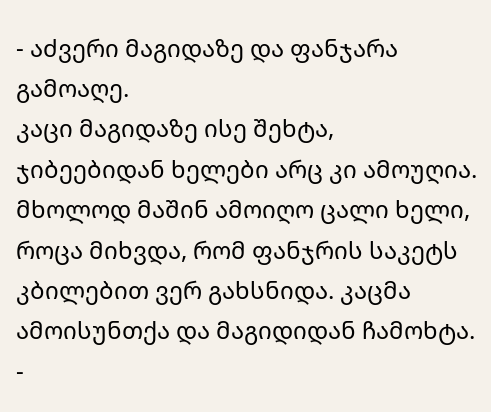- აძვერი მაგიდაზე და ფანჯარა გამოაღე.
კაცი მაგიდაზე ისე შეხტა, ჯიბეებიდან ხელები არც კი ამოუღია. მხოლოდ მაშინ ამოიღო ცალი ხელი, როცა მიხვდა, რომ ფანჯრის საკეტს კბილებით ვერ გახსნიდა. კაცმა ამოისუნთქა და მაგიდიდან ჩამოხტა.
-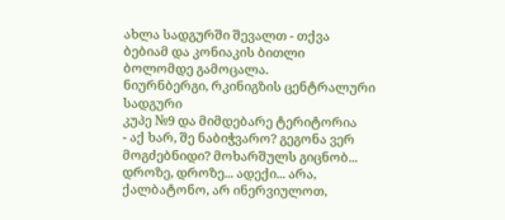ახლა სადგურში შევალთ - თქვა ბებიამ და კონიაკის ბითლი ბოლომდე გამოცალა.
ნიურნბერგი, რკინიგზის ცენტრალური სადგური
კუპე №9 და მიმდებარე ტერიტორია
- აქ ხარ, შე ნაბიჭვარო? გეგონა ვერ მოგძებნიდი? მოხარშულს გიცნობ... დროზე, დროზე... ადექი... არა, ქალბატონო, არ ინერვიულოთ,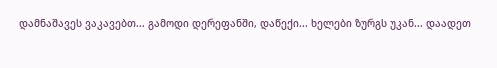დამნაშავეს ვაკავებთ... გამოდი დერეფანში, დაწექი... ხელები ზურგს უკან... დაადეთ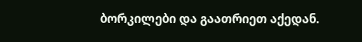ბორკილები და გაათრიეთ აქედან.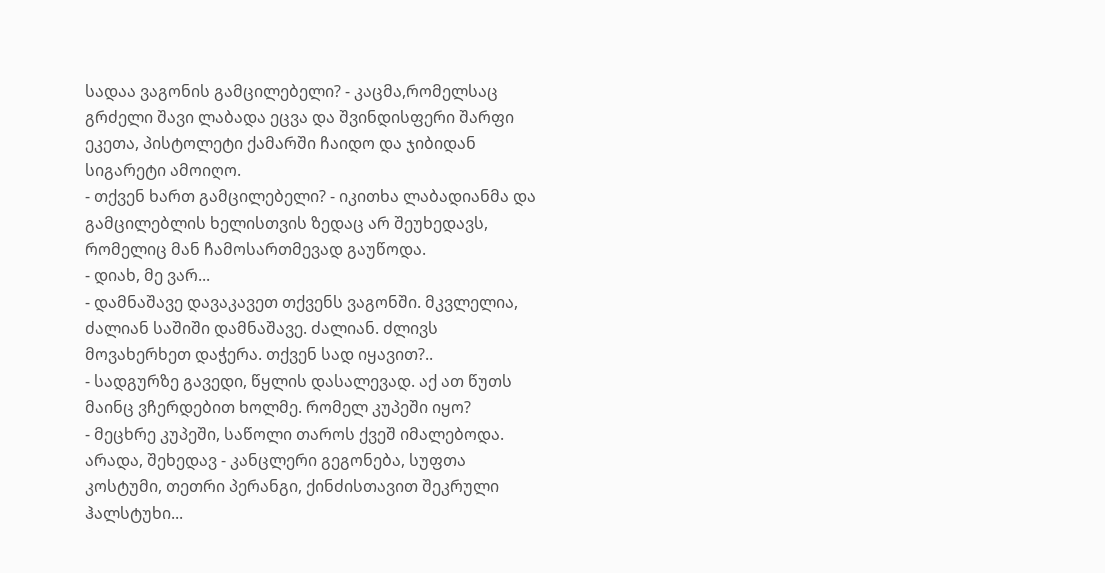სადაა ვაგონის გამცილებელი? - კაცმა,რომელსაც გრძელი შავი ლაბადა ეცვა და შვინდისფერი შარფი ეკეთა, პისტოლეტი ქამარში ჩაიდო და ჯიბიდან სიგარეტი ამოიღო.
- თქვენ ხართ გამცილებელი? - იკითხა ლაბადიანმა და გამცილებლის ხელისთვის ზედაც არ შეუხედავს, რომელიც მან ჩამოსართმევად გაუწოდა.
- დიახ, მე ვარ...
- დამნაშავე დავაკავეთ თქვენს ვაგონში. მკვლელია, ძალიან საშიში დამნაშავე. ძალიან. ძლივს მოვახერხეთ დაჭერა. თქვენ სად იყავით?..
- სადგურზე გავედი, წყლის დასალევად. აქ ათ წუთს მაინც ვჩერდებით ხოლმე. რომელ კუპეში იყო?
- მეცხრე კუპეში, საწოლი თაროს ქვეშ იმალებოდა. არადა, შეხედავ - კანცლერი გეგონება, სუფთა კოსტუმი, თეთრი პერანგი, ქინძისთავით შეკრული ჰალსტუხი...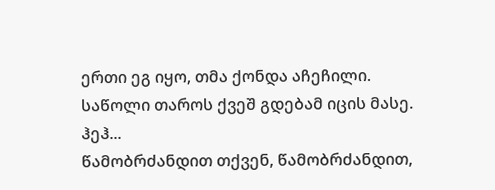ერთი ეგ იყო, თმა ქონდა აჩეჩილი. საწოლი თაროს ქვეშ გდებამ იცის მასე. ჰეჰ...
წამობრძანდით თქვენ, წამობრძანდით,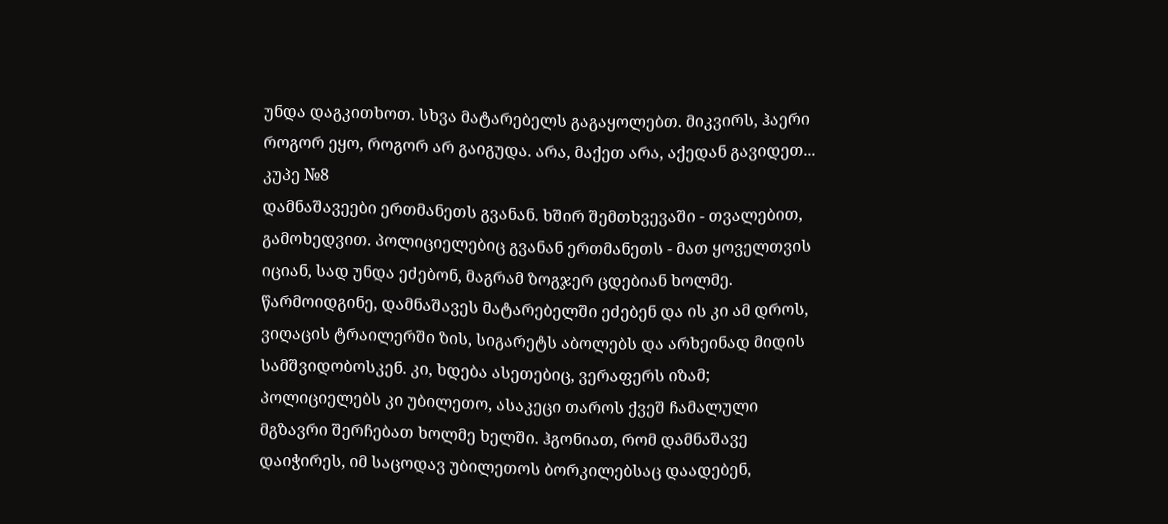უნდა დაგკითხოთ. სხვა მატარებელს გაგაყოლებთ. მიკვირს, ჰაერი როგორ ეყო, როგორ არ გაიგუდა. არა, მაქეთ არა, აქედან გავიდეთ...
კუპე №8
დამნაშავეები ერთმანეთს გვანან. ხშირ შემთხვევაში - თვალებით, გამოხედვით. პოლიციელებიც გვანან ერთმანეთს - მათ ყოველთვის იციან, სად უნდა ეძებონ, მაგრამ ზოგჯერ ცდებიან ხოლმე. წარმოიდგინე, დამნაშავეს მატარებელში ეძებენ და ის კი ამ დროს, ვიღაცის ტრაილერში ზის, სიგარეტს აბოლებს და არხეინად მიდის სამშვიდობოსკენ. კი, ხდება ასეთებიც, ვერაფერს იზამ; პოლიციელებს კი უბილეთო, ასაკეცი თაროს ქვეშ ჩამალული მგზავრი შერჩებათ ხოლმე ხელში. ჰგონიათ, რომ დამნაშავე დაიჭირეს, იმ საცოდავ უბილეთოს ბორკილებსაც დაადებენ,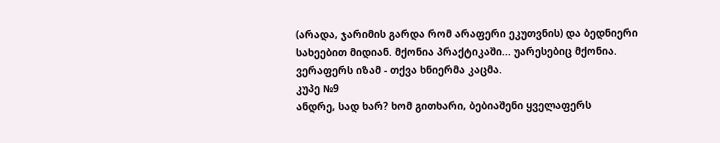(არადა, ჯარიმის გარდა რომ არაფერი ეკუთვნის) და ბედნიერი სახეებით მიდიან. მქონია პრაქტიკაში... უარესებიც მქონია. ვერაფერს იზამ - თქვა ხნიერმა კაცმა.
კუპე №9
ანდრე, სად ხარ? ხომ გითხარი, ბებიაშენი ყველაფერს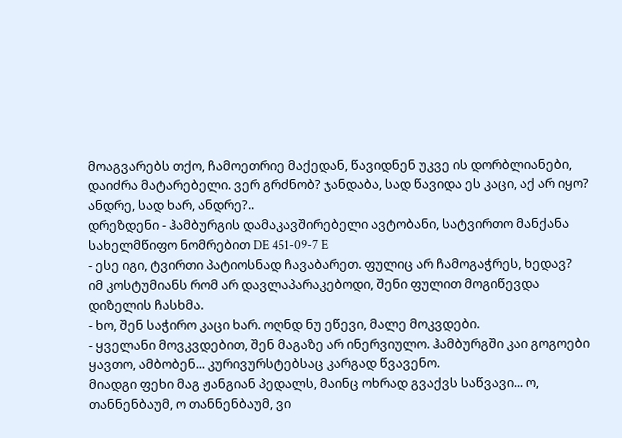მოაგვარებს თქო, ჩამოეთრიე მაქედან, წავიდნენ უკვე ის დორბლიანები, დაიძრა მატარებელი. ვერ გრძნობ? ჯანდაბა, სად წავიდა ეს კაცი, აქ არ იყო? ანდრე, სად ხარ, ანდრე?..
დრეზდენი - ჰამბურგის დამაკავშირებელი ავტობანი, სატვირთო მანქანა სახელმწიფო ნომრებით DE 451-09-7 E
- ესე იგი, ტვირთი პატიოსნად ჩავაბარეთ. ფულიც არ ჩამოგაჭრეს, ხედავ? იმ კოსტუმიანს რომ არ დავლაპარაკებოდი, შენი ფულით მოგიწევდა დიზელის ჩასხმა.
- ხო, შენ საჭირო კაცი ხარ. ოღნდ ნუ ეწევი, მალე მოკვდები.
- ყველანი მოვკვდებით, შენ მაგაზე არ ინერვიულო. ჰამბურგში კაი გოგოები ყავთო, ამბობენ... კურივურსტებსაც კარგად წვავენო.
მიადგი ფეხი მაგ ჟანგიან პედალს, მაინც ოხრად გვაქვს საწვავი... ო, თანნენბაუმ, ო თანნენბაუმ, ვი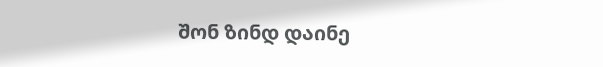შონ ზინდ დაინე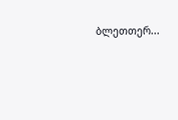ბლეთთერ...